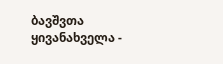ბავშვთა ყივანახველა -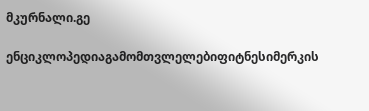მკურნალი.გე

ენციკლოპედიაგამომთვლელებიფიტნესიმერკის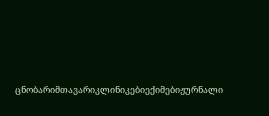ცნობარიმთავარიკლინიკებიექიმებიჟურნალი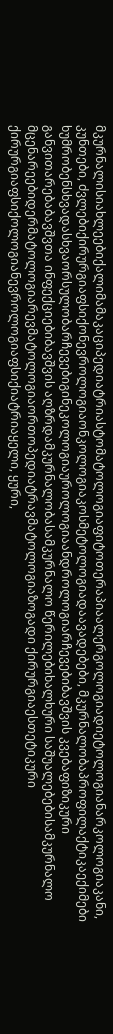მკურნალისიახლეებიქალიმამაკაციპედიატრიასტომატოლოგიაფიტოთერაპიაალერგოლოგიადიეტოლოგიანარკოლოგიაკანი, კუნთები, ძვლებიქირურგიაფსიქონევროლოგიაონკოლოგიაკოსმეტოლოგიადაავადებები, მკურნალობაპროფილაქტიკაექიმები ხუმრობენსხვადასხვაორსულობარჩევებიგინეკოლოგიაუროლოგიაანდროლოგიარჩევებიბავშვის კვებაფიზიკური განვითარებაბავშვთა ინფექციებიბავშვის აღზრდამკურნალობასამკურნალო წერილებიხალხური საშუალებებისამკურნალო მცენარეებიდერმატოლოგიარევმატოლოგიაორთოპედიატრავმატოლოგიაზოგადი ქირურგიაესთეტიკური ქირურგიაფსიქოლოგიანევროლოგიაფსიქიატრიაყელი, ყური,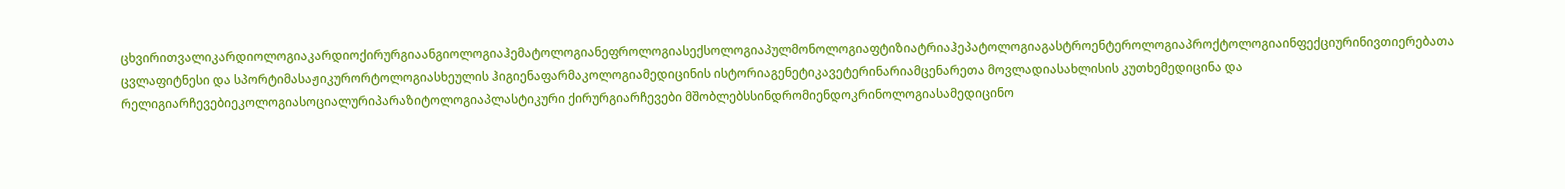ცხვირითვალიკარდიოლოგიაკარდიოქირურგიაანგიოლოგიაჰემატოლოგიანეფროლოგიასექსოლოგიაპულმონოლოგიაფტიზიატრიაჰეპატოლოგიაგასტროენტეროლოგიაპროქტოლოგიაინფექციურინივთიერებათა ცვლაფიტნესი და სპორტიმასაჟიკურორტოლოგიასხეულის ჰიგიენაფარმაკოლოგიამედიცინის ისტორიაგენეტიკავეტერინარიამცენარეთა მოვლადიასახლისის კუთხემედიცინა და რელიგიარჩევებიეკოლოგიასოციალურიპარაზიტოლოგიაპლასტიკური ქირურგიარჩევები მშობლებსსინდრომიენდოკრინოლოგიასამედიცინო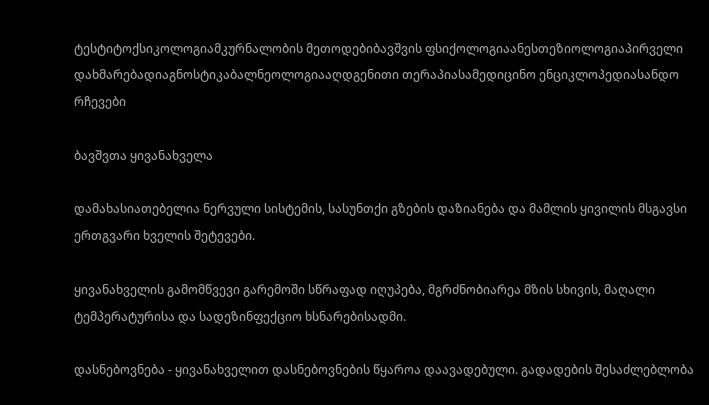ტესტიტოქსიკოლოგიამკურნალობის მეთოდებიბავშვის ფსიქოლოგიაანესთეზიოლოგიაპირველი დახმარებადიაგნოსტიკაბალნეოლოგიააღდგენითი თერაპიასამედიცინო ენციკლოპედიასანდო რჩევები

ბავშვთა ყივანახველა

დამახასიათებელია ნერვული სისტემის, სასუნთქი გზების დაზიანება და მამლის ყივილის მსგავსი ერთგვარი ხველის შეტევები.

ყივანახველის გამომწვევი გარემოში სწრაფად იღუპება, მგრძნობიარეა მზის სხივის, მაღალი ტემპერატურისა და სადეზინფექციო ხსნარებისადმი.

დასნებოვნება - ყივანახველით დასნებოვნების წყაროა დაავადებული. გადადების შესაძლებლობა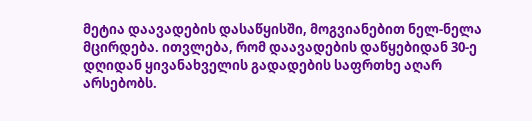მეტია დაავადების დასაწყისში, მოგვიანებით ნელ-ნელა მცირდება. ითვლება, რომ დაავადების დაწყებიდან 30-ე დღიდან ყივანახველის გადადების საფრთხე აღარ არსებობს.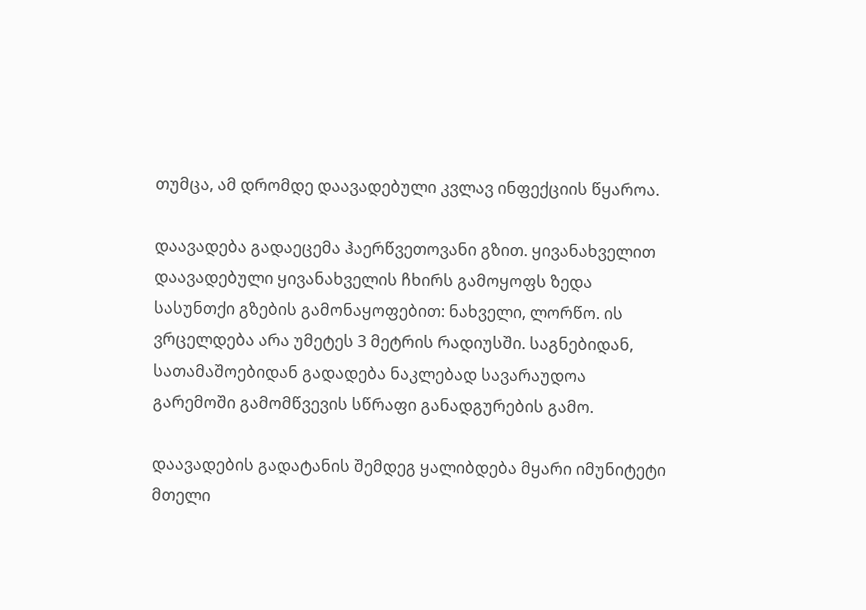თუმცა, ამ დრომდე დაავადებული კვლავ ინფექციის წყაროა.

დაავადება გადაეცემა ჰაერწვეთოვანი გზით. ყივანახველით დაავადებული ყივანახველის ჩხირს გამოყოფს ზედა სასუნთქი გზების გამონაყოფებით: ნახველი, ლორწო. ის ვრცელდება არა უმეტეს 3 მეტრის რადიუსში. საგნებიდან, სათამაშოებიდან გადადება ნაკლებად სავარაუდოა გარემოში გამომწვევის სწრაფი განადგურების გამო.

დაავადების გადატანის შემდეგ ყალიბდება მყარი იმუნიტეტი მთელი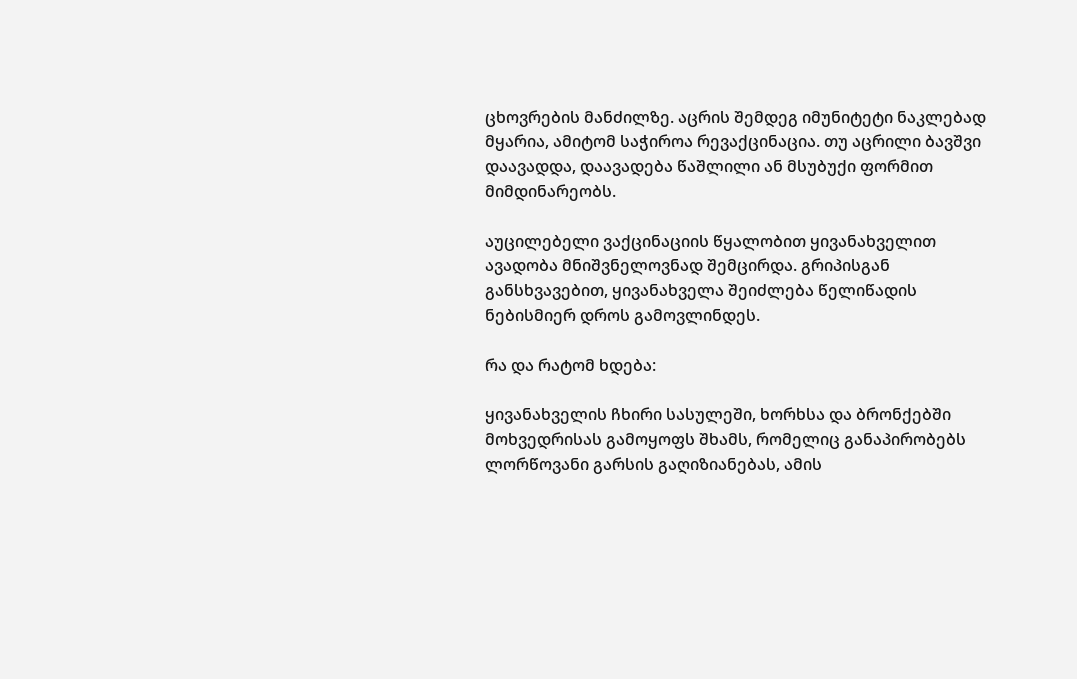ცხოვრების მანძილზე. აცრის შემდეგ იმუნიტეტი ნაკლებად მყარია, ამიტომ საჭიროა რევაქცინაცია. თუ აცრილი ბავშვი დაავადდა, დაავადება წაშლილი ან მსუბუქი ფორმით მიმდინარეობს.

აუცილებელი ვაქცინაციის წყალობით ყივანახველით ავადობა მნიშვნელოვნად შემცირდა. გრიპისგან განსხვავებით, ყივანახველა შეიძლება წელიწადის ნებისმიერ დროს გამოვლინდეს.

რა და რატომ ხდება:

ყივანახველის ჩხირი სასულეში, ხორხსა და ბრონქებში მოხვედრისას გამოყოფს შხამს, რომელიც განაპირობებს ლორწოვანი გარსის გაღიზიანებას, ამის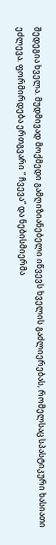შედეგია ხველა. მუდმივად მოქმედი გამღიზიანებელი იწვევს ხველის გაძლიერებას, რომელსაც სპასტიკური ხასიათი ეძლევა. ფორმირდება ერთგვარი “ ჩვევა“ და ნებისმიერმა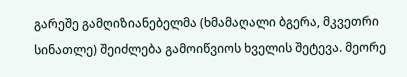გარეშე გამღიზიანებელმა (ხმამაღალი ბგერა, მკვეთრი სინათლე) შეიძლება გამოიწვიოს ხველის შეტევა. მეორე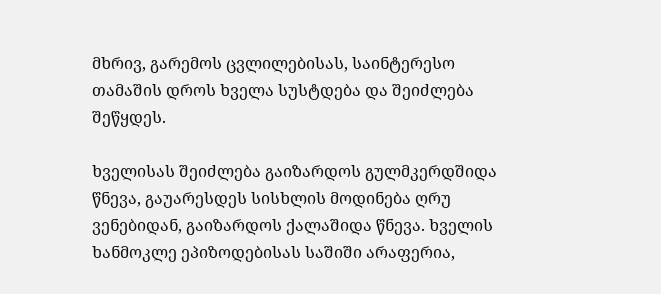მხრივ, გარემოს ცვლილებისას, საინტერესო თამაშის დროს ხველა სუსტდება და შეიძლება შეწყდეს.

ხველისას შეიძლება გაიზარდოს გულმკერდშიდა წნევა, გაუარესდეს სისხლის მოდინება ღრუ ვენებიდან, გაიზარდოს ქალაშიდა წნევა. ხველის ხანმოკლე ეპიზოდებისას საშიში არაფერია,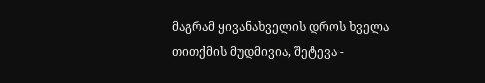მაგრამ ყივანახველის დროს ხველა თითქმის მუდმივია, შეტევა -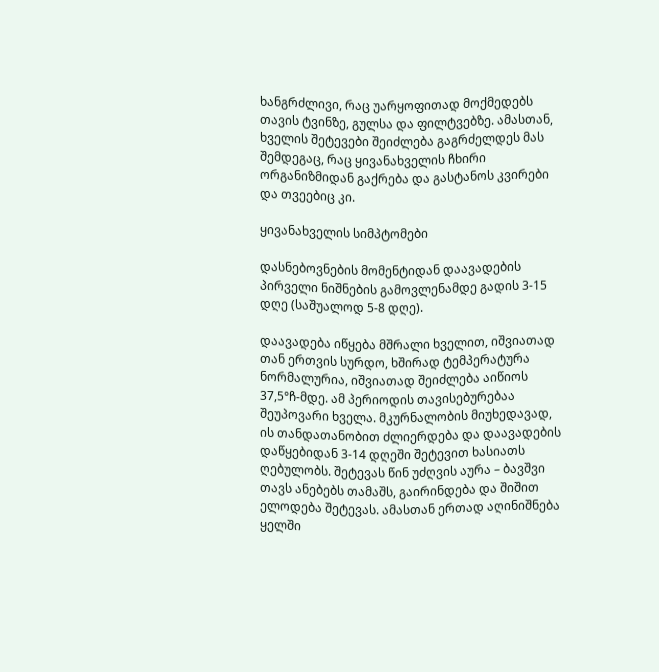ხანგრძლივი, რაც უარყოფითად მოქმედებს თავის ტვინზე, გულსა და ფილტვებზე. ამასთან, ხველის შეტევები შეიძლება გაგრძელდეს მას შემდეგაც, რაც ყივანახველის ჩხირი ორგანიზმიდან გაქრება და გასტანოს კვირები და თვეებიც კი.

ყივანახველის სიმპტომები

დასნებოვნების მომენტიდან დაავადების პირველი ნიშნების გამოვლენამდე გადის 3-15 დღე (საშუალოდ 5-8 დღე).

დაავადება იწყება მშრალი ხველით, იშვიათად თან ერთვის სურდო, ხშირად ტემპერატურა ნორმალურია, იშვიათად შეიძლება აიწიოს 37,5°ჩ-მდე. ამ პერიოდის თავისებურებაა შეუპოვარი ხველა. მკურნალობის მიუხედავად, ის თანდათანობით ძლიერდება და დაავადების დაწყებიდან 3-14 დღეში შეტევით ხასიათს ღებულობს. შეტევას წინ უძღვის აურა – ბავშვი თავს ანებებს თამაშს, გაირინდება და შიშით ელოდება შეტევას. ამასთან ერთად აღინიშნება ყელში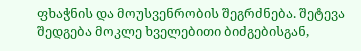ფხაჭნის და მოუსვენრობის შეგრძნება. შეტევა შედგება მოკლე ხველებითი ბიძგებისგან,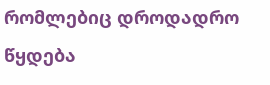რომლებიც დროდადრო წყდება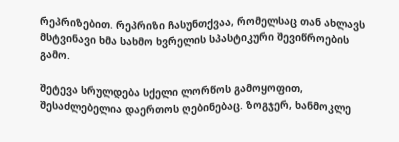რეპრიზებით. რეპრიზი ჩასუნთქვაა, რომელსაც თან ახლავს მსტვინავი ხმა სახმო ხვრელის სპასტიკური შევიწროების გამო.

შეტევა სრულდება სქელი ლორწოს გამოყოფით, შესაძლებელია დაერთოს ღებინებაც. ზოგჯერ, ხანმოკლე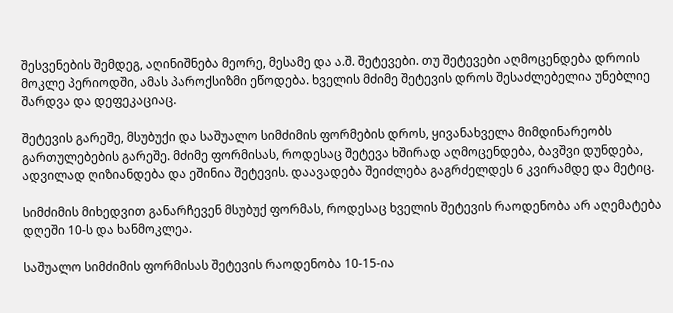შესვენების შემდეგ, აღინიშნება მეორე, მესამე და ა.შ. შეტევები. თუ შეტევები აღმოცენდება დროის მოკლე პერიოდში, ამას პაროქსიზმი ეწოდება. ხველის მძიმე შეტევის დროს შესაძლებელია უნებლიე შარდვა და დეფეკაციაც.

შეტევის გარეშე, მსუბუქი და საშუალო სიმძიმის ფორმების დროს, ყივანახველა მიმდინარეობს გართულებების გარეშე. მძიმე ფორმისას, როდესაც შეტევა ხშირად აღმოცენდება, ბავშვი დუნდება, ადვილად ღიზიანდება და ეშინია შეტევის. დაავადება შეიძლება გაგრძელდეს 6 კვირამდე და მეტიც.

სიმძიმის მიხედვით განარჩევენ მსუბუქ ფორმას, როდესაც ხველის შეტევის რაოდენობა არ აღემატება დღეში 10-ს და ხანმოკლეა.

საშუალო სიმძიმის ფორმისას შეტევის რაოდენობა 10-15-ია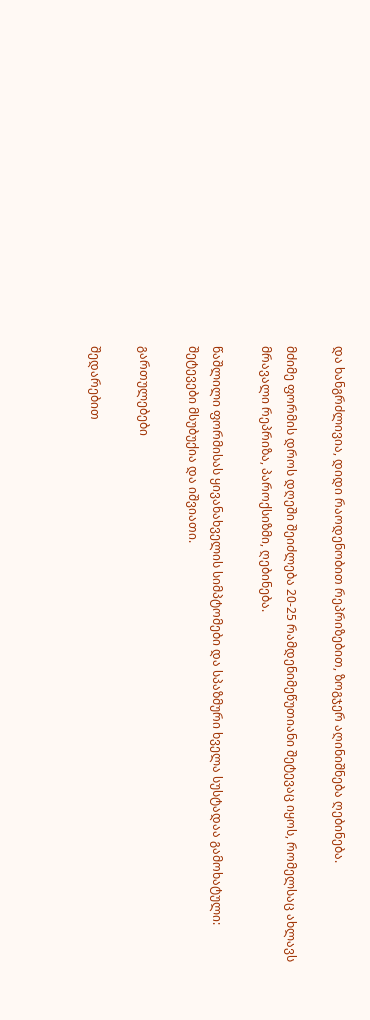და ხანგრძლივია, დიდი რაოდენობით რეპრიზებით, ზოგჯერ აღინიშნება ღებინება.

მძიმე ფორმის დროს დღეში შეიძლება 20-25 რამდენიმეწუთიანი შეტევაც იყოს, რომელსაც ახლავს მრავალი რეპრიზა, პაროქსიზმი, ღებინება.

წაშლილი ფორმისას ყივანახველის სიმპტომები და სპაზმური ხველა სუსტადაა გამოხატული: შეტევები მსუბუქია და იშვიათი.

გართულებები

შედარებით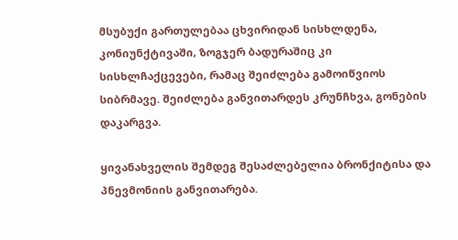მსუბუქი გართულებაა ცხვირიდან სისხლდენა, კონიუნქტივაში, ზოგჯერ ბადურაშიც კი სისხლჩაქცევები, რამაც შეიძლება გამოიწვიოს სიბრმავე. შეიძლება განვითარდეს კრუნჩხვა, გონების დაკარგვა.

ყივანახველის შემდეგ შესაძლებელია ბრონქიტისა და პნევმონიის განვითარება.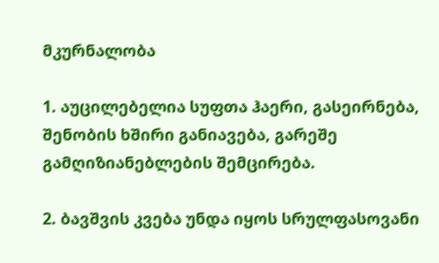მკურნალობა

1. აუცილებელია სუფთა ჰაერი, გასეირნება, შენობის ხშირი განიავება, გარეშე გამღიზიანებლების შემცირება.

2. ბავშვის კვება უნდა იყოს სრულფასოვანი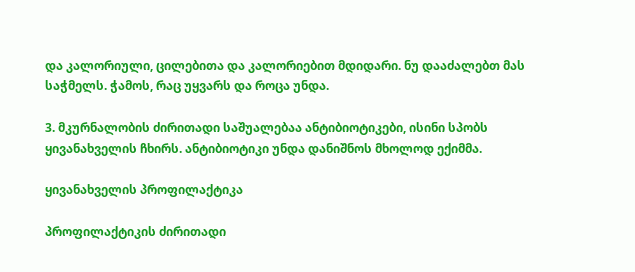და კალორიული, ცილებითა და კალორიებით მდიდარი. ნუ დააძალებთ მას საჭმელს. ჭამოს, რაც უყვარს და როცა უნდა.

3. მკურნალობის ძირითადი საშუალებაა ანტიბიოტიკები, ისინი სპობს ყივანახველის ჩხირს. ანტიბიოტიკი უნდა დანიშნოს მხოლოდ ექიმმა.

ყივანახველის პროფილაქტიკა

პროფილაქტიკის ძირითადი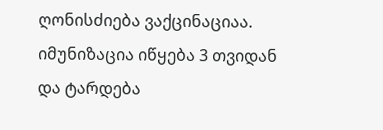ღონისძიება ვაქცინაციაა. იმუნიზაცია იწყება 3 თვიდან და ტარდება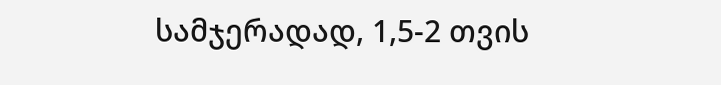სამჯერადად, 1,5-2 თვის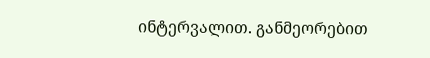ინტერვალით. განმეორებით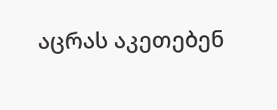აცრას აკეთებენ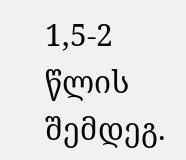1,5-2 წლის შემდეგ.